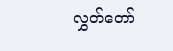လွှတ်တော်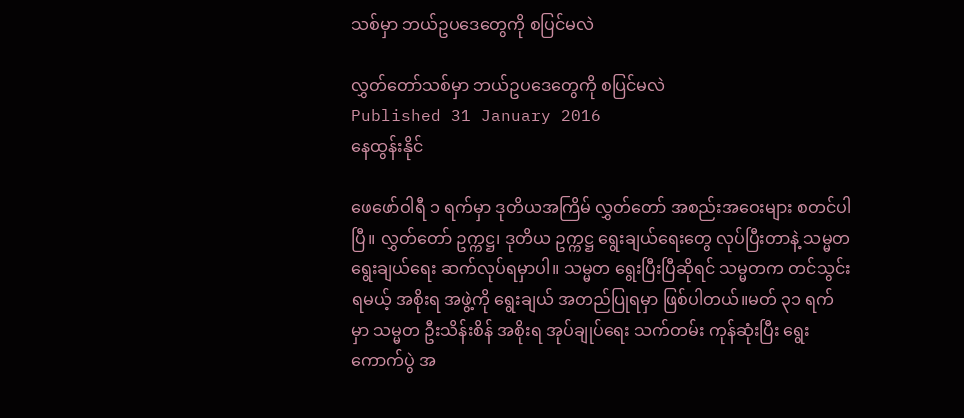သစ်မှာ ဘယ်ဥပဒေတွေကို စပြင်မလဲ

လွှတ်တော်သစ်မှာ ဘယ်ဥပဒေတွေကို စပြင်မလဲ
Published 31 January 2016
နေထွန်းနိုင်

ဖေဖော်ဝါရီ ၁ ရက်မှာ ဒုတိယအကြိမ် လွှတ်တော် အစည်းအဝေးများ စတင်ပါပြီ။ လွှတ်တော် ဥက္ကဋ္ဌ၊ ဒုတိယ ဥက္ကဋ္ဌ ရွေးချယ်ရေးတွေ လုပ်ပြီးတာနဲ့ သမ္မတ ရွေးချယ်ရေး ဆက်လုပ်ရမှာပါ။ သမ္မတ ရွေးပြီးပြီဆိုရင် သမ္မတက တင်သွင်းရမယ့် အစိုးရ အဖွဲ့ကို ရွေးချယ် အတည်ပြုရမှာ ဖြစ်ပါတယ်။မတ် ၃၁ ရက်မှာ သမ္မတ ဦးသိန်းစိန် အစိုးရ အုပ်ချုပ်ရေး သက်တမ်း ကုန်ဆုံးပြီး ရွေးကောက်ပွဲ အ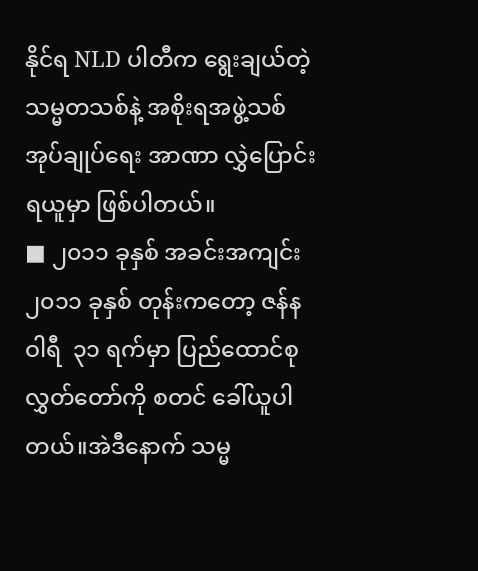နိုင်ရ NLD ပါတီက ရွေးချယ်တဲ့ သမ္မတသစ်နဲ့ အစိုးရအဖွဲ့သစ် အုပ်ချုပ်ရေး အာဏာ လွှဲပြောင်းရယူမှာ ဖြစ်ပါတယ်။
■ ၂၀၁၁ ခုနှစ် အခင်းအကျင်း၂၀၁၁ ခုနှစ် တုန်းကတော့ ဇန်နဝါရီ  ၃၁ ရက်မှာ ပြည်ထောင်စု လွှတ်တော်ကို စတင် ခေါ်ယူပါတယ်။အဲဒီနောက် သမ္မ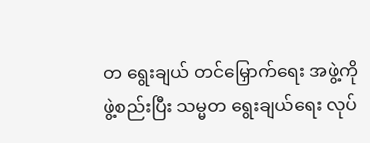တ ရွေးချယ် တင်မြှောက်ရေး အဖွဲ့ကို ဖွဲ့စည်းပြီး သမ္မတ ရွေးချယ်ရေး လုပ်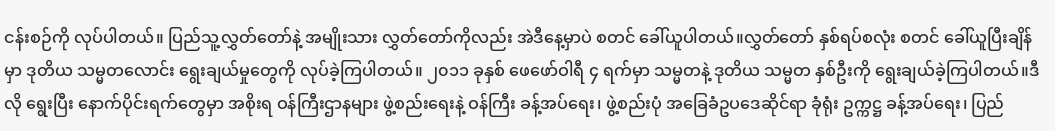ငန်းစဉ်ကို လုပ်ပါတယ်။ ပြည်သူ့လွှတ်တော်နဲ့ အမျိုးသား လွှတ်တော်ကိုလည်း အဲဒီနေ့မှာပဲ စတင် ခေါ်ယူပါတယ်။လွှတ်တော် နှစ်ရပ်စလုံး စတင် ခေါ်ယူပြီးချိန်မှာ ဒုတိယ သမ္မတလောင်း ရွေးချယ်မှုတွေကို လုပ်ခဲ့ကြပါတယ်။ ၂၀၁၁ ခုနှစ် ဖေဖော်ဝါရီ ၄ ရက်မှာ သမ္မတနဲ့ ဒုတိယ သမ္မတ နှစ်ဦးကို ရွေးချယ်ခဲ့ကြပါတယ်။ဒီလို ရွေးပြီး နောက်ပိုင်းရက်တွေမှာ အစိုးရ ဝန်ကြီးဌာနများ ဖွဲ့စည်းရေးနဲ့ ဝန်ကြီး ခန့်အပ်ရေး၊ ဖွဲ့စည်းပုံ အခြေခံဥပဒေဆိုင်ရာ ခုံရုံး ဥက္ကဋ္ဌ ခန့်အပ်ရေး၊ ပြည်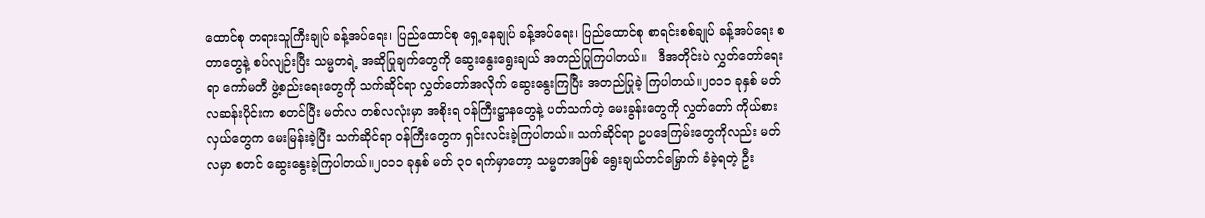ထောင်စု တရားသူကြီးချုပ် ခန့်အပ်ရေး၊ ပြည်ထောင်စု ရှေ့နေချုပ် ခန့်အပ်ရေး၊ ပြည်ထောင်စု စာရင်းစစ်ချုပ် ခန့်အပ်ရေး စတာတွေနဲ့ စပ်လျဉ်းပြီး သမ္မတရဲ့ အဆိုပြုချက်တွေကို ဆွေးနွေးရွေးချယ် အတည်ပြုကြပါတယ်။   ဒီအတိုင်းပဲ လွှတ်တော်ရေးရာ ကော်မတီ ဖွဲ့စည်းရေးတွေကို သက်ဆိုင်ရာ လွှတ်တော်အလိုက် ဆွေးနွေးကြပြီး အတည်ပြုခဲ့ ကြပါတယ်။၂၀၁၁ ခုနှစ် မတ်လဆန်းပိုင်းက စတင်ပြီး မတ်လ တစ်လလုံးမှာ အစိုးရ ဝန်ကြီးဋ္ဌာနတွေနဲ့ ပတ်သက်တဲ့ မေးခွန်းတွေကို လွှတ်တော် ကိုယ်စားလှယ်တွေက မေးမြန်းခဲ့ပြီး သက်ဆိုင်ရာ ဝန်ကြီးတွေက ရှင်းလင်းခဲ့ကြပါတယ်။ သက်ဆိုင်ရာ ဥပဒေကြမ်းတွေကိုလည်း မတ်လမှာ စတင် ဆွေးနွေးခဲ့ကြပါတယ်။၂၀၁၁ ခုနှစ် မတ် ၃၀ ရက်မှာတော့ သမ္မတအဖြစ် ရွေးချယ်တင်မြှောက် ခံခဲ့ရတဲ့ ဦး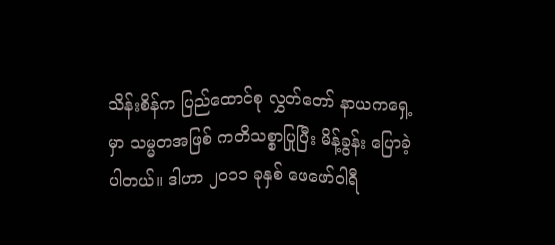သိန်းစိန်က ပြည်ထောင်စု လွှတ်တော် နာယကရှေ့မှာ သမ္မတအဖြစ် ကတိသစ္စာပြုပြီး မိန့်ခွန်း ပြောခဲ့ပါတယ်။ ဒါဟာ ၂၀၁၁ ခုနှစ် ဖေဖော်ဝါရီ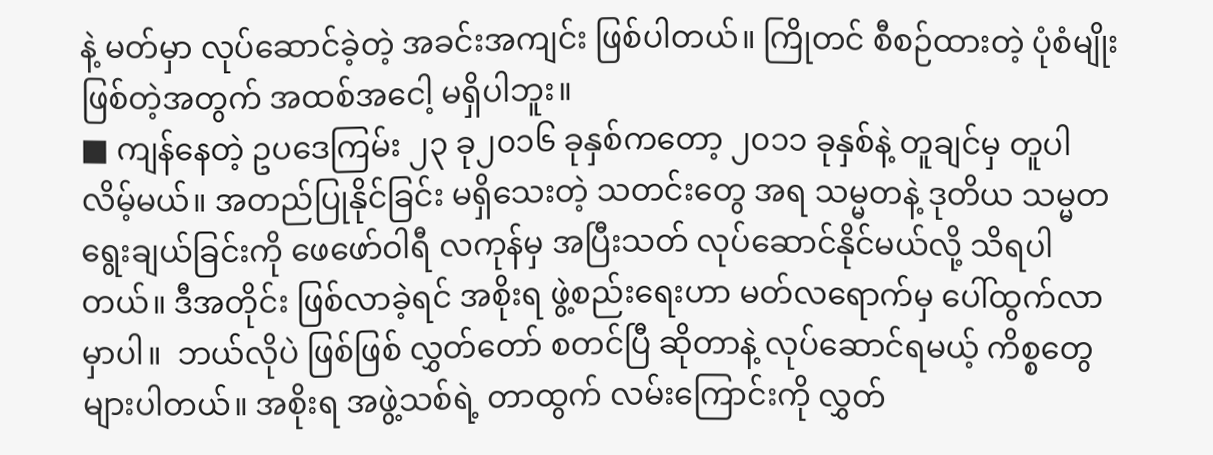နဲ့ မတ်မှာ လုပ်ဆောင်ခဲ့တဲ့ အခင်းအကျင်း ဖြစ်ပါတယ်။ ကြိုတင် စီစဉ်ထားတဲ့ ပုံစံမျိုး ဖြစ်တဲ့အတွက် အထစ်အငေါ့ မရှိပါဘူး။
■ ကျန်နေတဲ့ ဥပဒေကြမ်း ၂၃ ခု၂၀၁၆ ခုနှစ်ကတော့ ၂၀၁၁ ခုနှစ်နဲ့ တူချင်မှ တူပါလိမ့်မယ်။ အတည်ပြုနိုင်ခြင်း မရှိသေးတဲ့ သတင်းတွေ အရ သမ္မတနဲ့ ဒုတိယ သမ္မတ ရွေးချယ်ခြင်းကို ဖေဖော်ဝါရီ လကုန်မှ အပြီးသတ် လုပ်ဆောင်နိုင်မယ်လို့ သိရပါတယ်။ ဒီအတိုင်း ဖြစ်လာခဲ့ရင် အစိုးရ ဖွဲ့စည်းရေးဟာ မတ်လရောက်မှ ပေါ်ထွက်လာမှာပါ။  ဘယ်လိုပဲ ဖြစ်ဖြစ် လွှတ်တော် စတင်ပြီ ဆိုတာနဲ့ လုပ်ဆောင်ရမယ့် ကိစ္စတွေ များပါတယ်။ အစိုးရ အဖွဲ့သစ်ရဲ့ တာထွက် လမ်းကြောင်းကို လွှတ်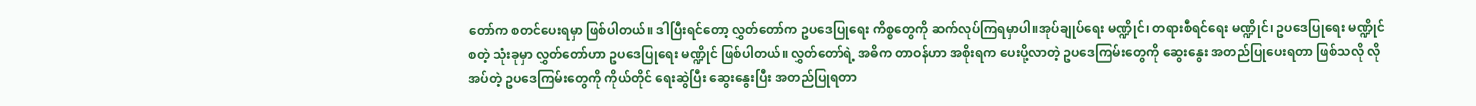တော်က စတင်ပေးရမှာ ဖြစ်ပါတယ်။ ဒါပြီးရင်တော့ လွှတ်တော်က ဥပဒေပြုရေး ကိစ္စတွေကို ဆက်လုပ်ကြရမှာပါ။အုပ်ချုပ်ရေး မဏ္ဍိုင်၊ တရားစီရင်ရေး မဏ္ဍိုင်၊ ဥပဒေပြုရေး မဏ္ဍိုင် စတဲ့ သုံးခုမှာ လွှတ်တော်ဟာ ဥပဒေပြုရေး မဏ္ဍိုင် ဖြစ်ပါတယ်။ လွှတ်တော်ရဲ့ အဓိက တာဝန်ဟာ အစိုးရက ပေးပို့လာတဲ့ ဥပဒေကြမ်းတွေကို ဆွေးနွေး အတည်ပြုပေးရတာ ဖြစ်သလို လိုအပ်တဲ့ ဥပဒေကြမ်းတွေကို ကိုယ်တိုင် ရေးဆွဲပြီး ဆွေးနွေးပြီး အတည်ပြုရတာ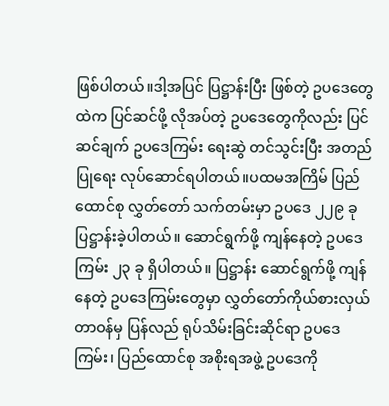ဖြစ်ပါတယ်။ဒါ့အပြင် ပြဋ္ဌာန်းပြီး ဖြစ်တဲ့ ဥပဒေတွေထဲက ပြင်ဆင်ဖို့ လိုအပ်တဲ့ ဥပဒေတွေကိုလည်း ပြင်ဆင်ချက် ဥပဒေကြမ်း ရေးဆွဲ တင်သွင်းပြီး အတည်ပြုရေး လုပ်ဆောင်ရပါတယ်။ပထမအကြိမ် ပြည်ထောင်စု လွှတ်တော် သက်တမ်းမှာ ဥပဒေ ၂၂၉ ခု ပြဋ္ဌာန်းခဲ့ပါတယ်။ ဆောင်ရွက်ဖို့ ကျန်နေတဲ့ ဥပဒေကြမ်း ၂၃ ခု ရှိပါတယ်။ ပြဋ္ဌာန်း ဆောင်ရွက်ဖို့ ကျန်နေတဲ့ ဥပဒေကြမ်းတွေမှာ လွှတ်တော်ကိုယ်စားလှယ် တာဝန်မှ ပြန်လည် ရုပ်သိမ်းခြင်းဆိုင်ရာ ဥပဒေကြမ်း၊ ပြည်ထောင်စု အစိုးရအဖွဲ့ ဥပဒေကို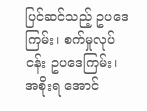ပြင်ဆင်သည့် ဥပဒေကြမ်း၊ စက်မှုလုပ်ငန်း ဥပဒေကြမ်း၊ အစိုးရ အောင်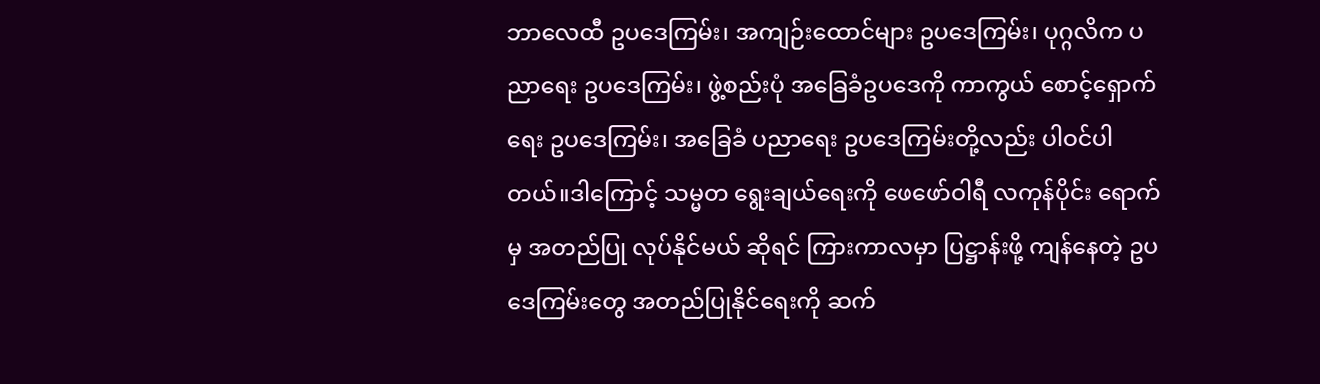ဘာလေထီ ဥပဒေကြမ်း၊ အကျဉ်းထောင်များ ဥပဒေကြမ်း၊ ပုဂ္ဂလိက ပညာရေး ဥပဒေကြမ်း၊ ဖွဲ့စည်းပုံ အခြေခံဥပဒေကို ကာကွယ် စောင့်ရှောက်ရေး ဥပဒေကြမ်း၊ အခြေခံ ပညာရေး ဥပဒေကြမ်းတို့လည်း ပါဝင်ပါတယ်။ဒါကြောင့် သမ္မတ ရွေးချယ်ရေးကို ဖေဖော်ဝါရီ လကုန်ပိုင်း ရောက်မှ အတည်ပြု လုပ်နိုင်မယ် ဆိုရင် ကြားကာလမှာ ပြဋ္ဌာန်းဖို့ ကျန်နေတဲ့ ဥပဒေကြမ်းတွေ အတည်ပြုနိုင်ရေးကို ဆက်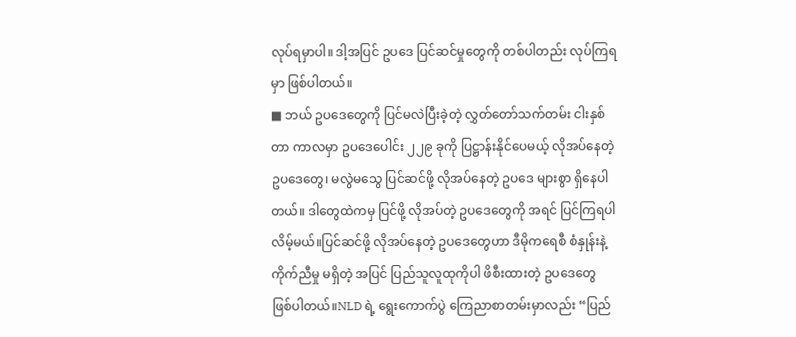လုပ်ရမှာပါ။ ဒါ့အပြင် ဥပဒေ ပြင်ဆင်မှုတွေကို တစ်ပါတည်း လုပ်ကြရမှာ ဖြစ်ပါတယ်။
■ ဘယ် ဥပဒေတွေကို ပြင်မလဲပြီးခဲ့တဲ့ လွှတ်တော်သက်တမ်း ငါးနှစ်တာ ကာလမှာ ဥပဒေပေါင်း ၂၂၉ ခုကို ပြဋ္ဌာန်းနိုင်ပေမယ့် လိုအပ်နေတဲ့ ဥပဒေတွေ၊ မလွဲမသွေ ပြင်ဆင်ဖို့ လိုအပ်နေတဲ့ ဥပဒေ များစွာ ရှိနေပါတယ်။ ဒါတွေထဲကမှ ပြင်ဖို့ လိုအပ်တဲ့ ဥပဒေတွေကို အရင် ပြင်ကြရပါလိမ့်မယ်။ပြင်ဆင်ဖို့ လိုအပ်နေတဲ့ ဥပဒေတွေဟာ ဒီမိုကရေစီ စံနှုန်းနဲ့ ကိုက်ညီမှု မရှိတဲ့ အပြင် ပြည်သူလူထုကိုပါ ဖိစီးထားတဲ့ ဥပဒေတွေ ဖြစ်ပါတယ်။NLD ရဲ့ ရွေးကောက်ပွဲ ကြေညာစာတမ်းမှာလည်း “ပြည်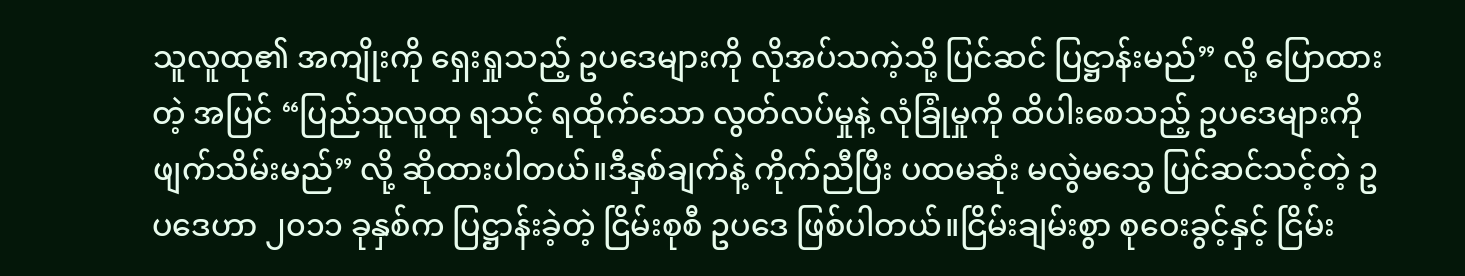သူလူထု၏ အကျိုးကို ရှေးရှုသည့် ဥပဒေများကို လိုအပ်သကဲ့သို့ ပြင်ဆင် ပြဋ္ဌာန်းမည်” လို့ ပြောထားတဲ့ အပြင် “ပြည်သူလူထု ရသင့် ရထိုက်သော လွတ်လပ်မှုနဲ့ လုံခြုံမှုကို ထိပါးစေသည့် ဥပဒေများကို ဖျက်သိမ်းမည်” လို့ ဆိုထားပါတယ်။ဒီနှစ်ချက်နဲ့ ကိုက်ညီပြီး ပထမဆုံး မလွဲမသွေ ပြင်ဆင်သင့်တဲ့ ဥပဒေဟာ ၂၀၁၁ ခုနှစ်က ပြဋ္ဌာန်းခဲ့တဲ့ ငြိမ်းစုစီ ဥပဒေ ဖြစ်ပါတယ်။ငြိမ်းချမ်းစွာ စုဝေးခွင့်နှင့် ငြိမ်း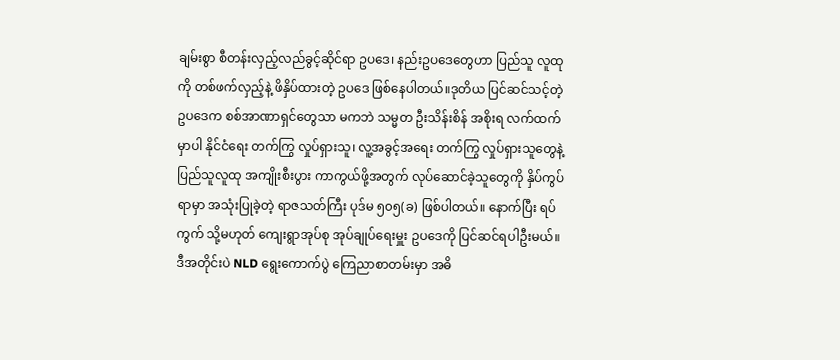ချမ်းစွာ စီတန်းလှည့်လည်ခွင့်ဆိုင်ရာ ဥပဒေ၊ နည်းဥပဒေတွေဟာ ပြည်သူ လူထုကို တစ်ဖက်လှည့်နဲ့ ဖိနှိပ်ထားတဲ့ ဥပဒေ ဖြစ်နေပါတယ်။ဒုတိယ ပြင်ဆင်သင့်တဲ့ ဥပဒေက စစ်အာဏာရှင်တွေသာ မကဘဲ သမ္မတ ဦးသိန်းစိန် အစိုးရ လက်ထက်မှာပါ နိုင်ငံရေး တက်ကြွ လှုပ်ရှားသူ၊ လူ့အခွင့်အရေး တက်ကြွ လှုပ်ရှားသူတွေနဲ့ ပြည်သူလူထု အကျိုးစီးပွား ကာကွယ်ဖို့အတွက် လုပ်ဆောင်ခဲ့သူတွေကို နှိပ်ကွပ်ရာမှာ အသုံးပြုခဲ့တဲ့ ရာဇသတ်ကြီး ပုဒ်မ ၅၀၅(ခ) ဖြစ်ပါတယ်။ နောက်ပြီး ရပ်ကွက် သို့မဟုတ် ကျေးရွာအုပ်စု အုပ်ချုပ်ရေးမှူး ဥပဒေကို ပြင်ဆင်ရပါဦးမယ်။ဒီအတိုင်းပဲ NLD ရွေးကောက်ပွဲ ကြေညာစာတမ်းမှာ အဓိ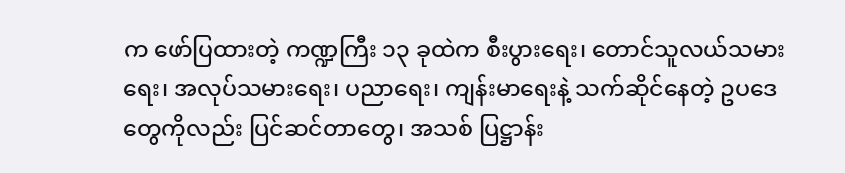က ဖော်ပြထားတဲ့ ကဏ္ဍကြီး ၁၃ ခုထဲက စီးပွားရေး၊ တောင်သူလယ်သမားရေး၊ အလုပ်သမားရေး၊ ပညာရေး၊ ကျန်းမာရေးနဲ့ သက်ဆိုင်နေတဲ့ ဥပဒေတွေကိုလည်း ပြင်ဆင်တာတွေ၊ အသစ် ပြဋ္ဌာန်း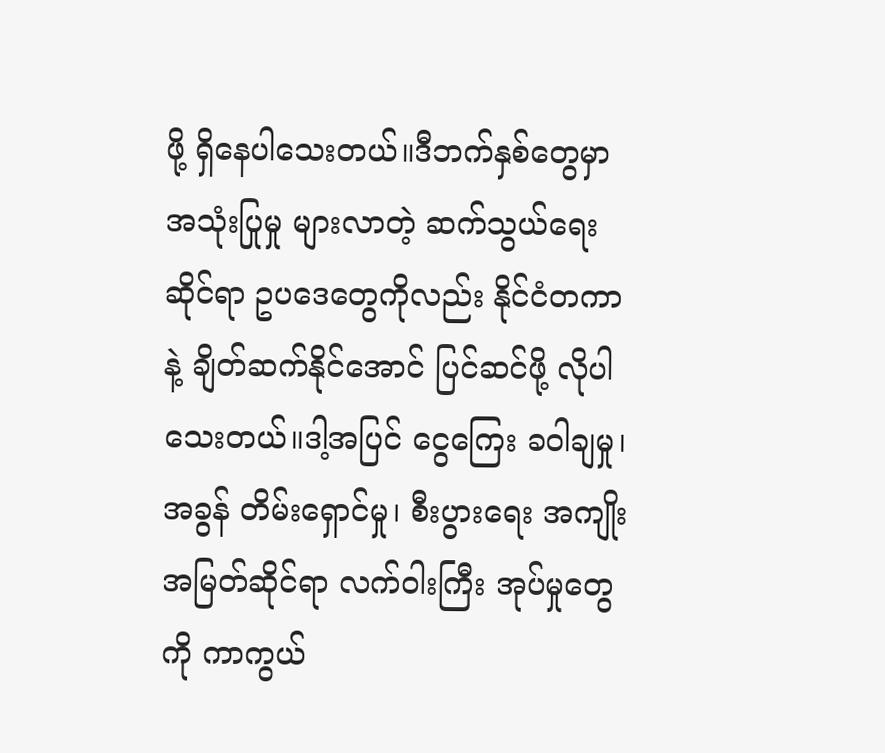ဖို့ ရှိနေပါသေးတယ်။ဒီဘက်နှစ်တွေမှာ အသုံးပြုမှု များလာတဲ့ ဆက်သွယ်ရေးဆိုင်ရာ ဥပဒေတွေကိုလည်း နိုင်ငံတကာနဲ့ ချိတ်ဆက်နိုင်အောင် ပြင်ဆင်ဖို့ လိုပါသေးတယ်။ဒါ့အပြင် ငွေကြေး ခဝါချမှု၊ အခွန် တိမ်းရှောင်မှု၊ စီးပွားရေး အကျိုးအမြတ်ဆိုင်ရာ လက်ဝါးကြီး အုပ်မှုတွေကို ကာကွယ်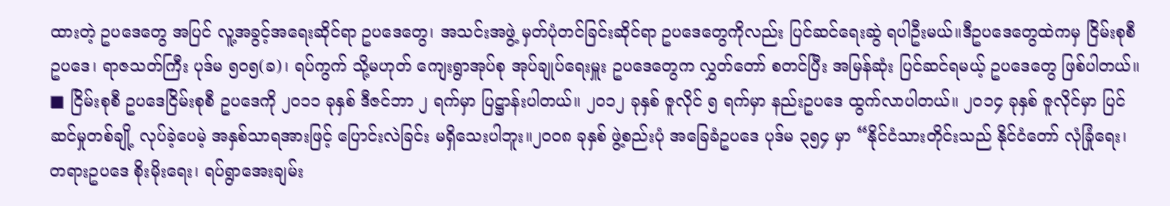ထားတဲ့ ဥပဒေတွေ အပြင် လူ့အခွင့်အရေးဆိုင်ရာ ဥပဒေတွေ၊ အသင်းအဖွဲ့ မှတ်ပုံတင်ခြင်းဆိုင်ရာ ဥပဒေတွေကိုလည်း ပြင်ဆင်ရေးဆွဲ ရပါဦးမယ်။ဒီဥပဒေတွေထဲကမှ ငြိမ်းစုစီ ဥပဒေ၊ ရာဇသတ်ကြီး ပုဒ်မ ၅၀၅(ခ)၊ ရပ်ကွက် သို့မဟုတ် ကျေးရွာအုပ်စု အုပ်ချုပ်ရေးမှူး ဥပဒေတွေက လွှတ်တော် စတင်ပြီး အမြန်ဆုံး ပြင်ဆင်ရမယ့် ဥပဒေတွေ ဖြစ်ပါတယ်။
■ ငြိမ်းစုစီ ဥပဒေငြိမ်းစုစီ ဥပဒေကို ၂၀၁၁ ခုနှစ် ဒီဇင်ဘာ ၂ ရက်မှာ ပြဋ္ဌာန်းပါတယ်။ ၂၀၁၂ ခုနှစ် ဇူလိုင် ၅ ရက်မှာ နည်းဥပဒေ ထွက်လာပါတယ်။ ၂၀၁၄ ခုနှစ် ဇူလိုင်မှာ ပြင်ဆင်မှုတစ်ချို့ လုပ်ခဲ့ပေမဲ့ အနှစ်သာရအားဖြင့် ပြောင်းလဲခြင်း မရှိသေးပါဘူး။၂၀၀၈ ခုနှစ် ဖွဲ့စည်းပုံ အခြေခံဥပဒေ ပုဒ်မ ၃၅၄ မှာ “နိုင်ငံသားတိုင်းသည် နိုင်ငံတော် လုံခြုံရေး၊ တရားဥပဒေ စိုးမိုးရေး၊ ရပ်ရွာအေးချမ်း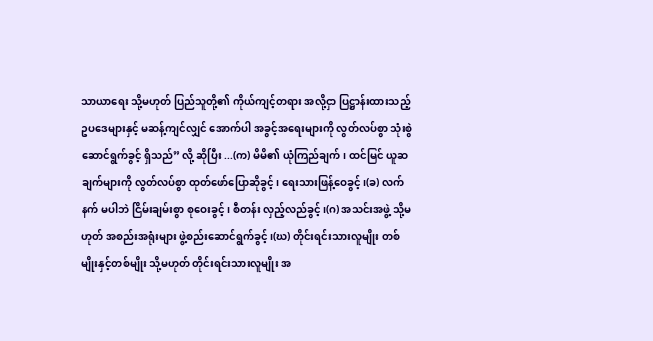သာယာရေး သို့မဟုတ် ပြည်သူတို့၏ ကိုယ်ကျင့်တရား အလို့ငှာ ပြဋ္ဌာန်းထားသည့် ဥပဒေများနှင့် မဆန့်ကျင်လျှင် အောက်ပါ အခွင့်အရေးများကို လွတ်လပ်စွာ သုံးစွဲဆောင်ရွက်ခွင့် ရှိသည်” လို့ ဆိုပြီး ...(က) မိမိ၏ ယုံကြည်ချက်၊ ထင်မြင် ယူဆချက်များကို လွတ်လပ်စွာ ထုတ်ဖော်ပြောဆိုခွင့်၊ ရေးသားဖြန့်ဝေခွင့်၊(ခ) လက်နက် မပါဘဲ ငြိမ်းချမ်းစွာ စုဝေးခွင့်၊ စီတန်း လှည့်လည်ခွင့်၊(ဂ) အသင်းအဖွဲ့ သို့မဟုတ် အစည်းအရုံးများ ဖွဲ့စည်းဆောင်ရွက်ခွင့်၊(ဃ) တိုင်းရင်းသားလူမျိုး တစ်မျိုးနှင့်တစ်မျိုး သို့မဟုတ် တိုင်းရင်းသားလူမျိုး အ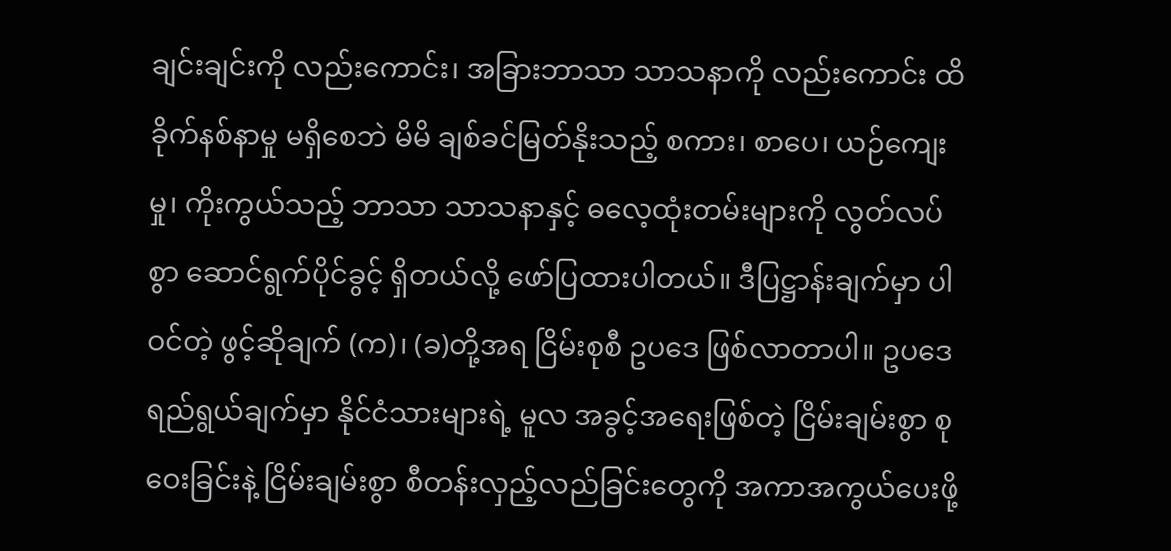ချင်းချင်းကို လည်းကောင်း၊ အခြားဘာသာ သာသနာကို လည်းကောင်း ထိခိုက်နစ်နာမှု မရှိစေဘဲ မိမိ ချစ်ခင်မြတ်နိုးသည့် စကား၊ စာပေ၊ ယဉ်ကျေးမှု၊ ကိုးကွယ်သည့် ဘာသာ သာသနာနှင့် ဓလေ့ထုံးတမ်းများကို လွတ်လပ်စွာ ဆောင်ရွက်ပိုင်ခွင့် ရှိတယ်လို့ ဖော်ပြထားပါတယ်။ ဒီပြဋ္ဌာန်းချက်မှာ ပါဝင်တဲ့ ဖွင့်ဆိုချက် (က)၊ (ခ)တို့အရ ငြိမ်းစုစီ ဥပဒေ ဖြစ်လာတာပါ။ ဥပဒေ ရည်ရွယ်ချက်မှာ နိုင်ငံသားများရဲ့ မူလ အခွင့်အရေးဖြစ်တဲ့ ငြိမ်းချမ်းစွာ စုဝေးခြင်းနဲ့ ငြိမ်းချမ်းစွာ စီတန်းလှည့်လည်ခြင်းတွေကို အကာအကွယ်ပေးဖို့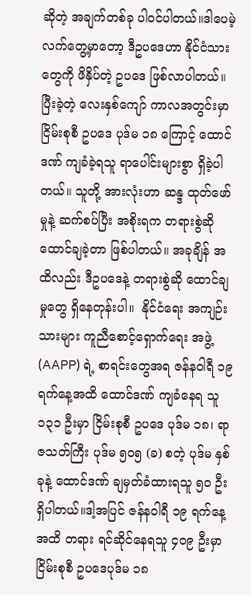ဆိုတဲ့ အချက်တစ်ခု ပါဝင်ပါတယ်။ဒါပေမဲ့ လက်တွေ့မှာတော့ ဒီဥပဒေဟာ နိုင်ငံသားတွေကို ဖိနှိပ်တဲ့ ဥပဒေ ဖြစ်လာပါတယ်။ပြီးခဲ့တဲ့ လေးနှစ်ကျော် ကာလအတွင်းမှာ ငြိမ်းစုစီ ဥပဒေ ပုဒ်မ ၁၈ ကြောင့် ထောင်ဒဏ် ကျခံခဲ့ရသူ ရာပေါင်းများစွာ ရှိခဲ့ပါတယ်။ သူတို့ အားလုံးဟာ ဆန္ဒ ထုတ်ဖော်မှုနဲ့ ဆက်စပ်ပြီး အစိုးရက တရားစွဲဆို ထောင်ချခဲ့တာ ဖြစ်ပါတယ်။ အခုချိန် အထိလည်း ဒီဥပဒေနဲ့ တရားစွဲဆို ထောင်ချမှုတွေ ရှိနေတုန်းပါ။  နိုင်ငံရေး အကျဉ်းသားများ ကူညီစောင့်ရှောက်ရေး အဖွဲ့ (AAPP) ရဲ့ စာရင်းတွေအရ ဇန်နဝါရီ ၁၉ ရက်နေ့အထိ ထောင်ဒဏ် ကျခံနေရ သူ ၁၃၁ ဦးမှာ ငြိမ်းစုစီ ဥပဒေ ပုဒ်မ ၁၈၊ ရာဇသတ်ကြီး ပုဒ်မ ၅၀၅ (ခ) စတဲ့ ပုဒ်မ နှစ်ခုနဲ့ ထောင်ဒဏ် ချမှတ်ခံထားရသူ ၅၀ ဦး ရှိပါတယ်။ဒါ့အပြင် ဇန်နဝါရီ ၁၉ ရက်နေ့အထိ တရား ရင်ဆိုင်နေရသူ ၄၀၉ ဦးမှာ ငြိမ်းစုစီ ဥပဒေပုဒ်မ ၁၈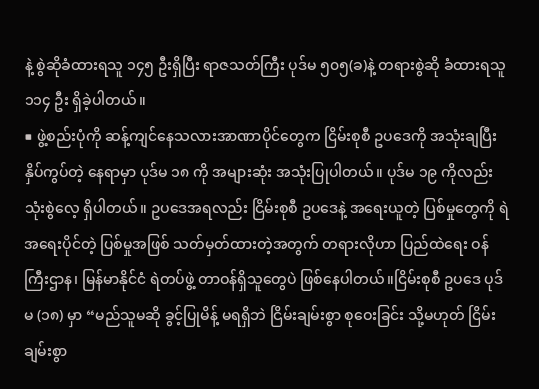နဲ့ စွဲဆိုခံထားရသူ ၁၄၅ ဦးရှိပြီး ရာဇသတ်ကြီး ပုဒ်မ ၅၀၅(ခ)နဲ့ တရားစွဲဆို ခံထားရသူ ၁၁၄ ဦး ရှိခဲ့ပါတယ်။
■ ဖွဲ့စည်းပုံကို ဆန့်ကျင်နေသလားအာဏာပိုင်တွေက ငြိမ်းစုစီ ဥပဒေကို အသုံးချပြီး နှိပ်ကွပ်တဲ့ နေရာမှာ ပုဒ်မ ၁၈ ကို အများဆုံး အသုံးပြုပါတယ်။ ပုဒ်မ ၁၉ ကိုလည်း သုံးစွဲလေ့ ရှိပါတယ်။ ဥပဒေအရလည်း ငြိမ်းစုစီ ဥပဒေနဲ့ အရေးယူတဲ့ ပြစ်မှုတွေကို ရဲအရေးပိုင်တဲ့ ပြစ်မှုအဖြစ် သတ်မှတ်ထားတဲ့အတွက် တရားလိုဟာ ပြည်ထဲရေး ဝန်ကြီးဌာန၊ မြန်မာနိုင်ငံ ရဲတပ်ဖွဲ့ တာဝန်ရှိသူတွေပဲ ဖြစ်နေပါတယ်။ငြိမ်းစုစီ ဥပဒေ ပုဒ်မ (၁၈) မှာ “မည်သူမဆို ခွင့်ပြုမိန့် မရရှိဘဲ ငြိမ်းချမ်းစွာ စုဝေးခြင်း သို့မဟုတ် ငြိမ်းချမ်းစွာ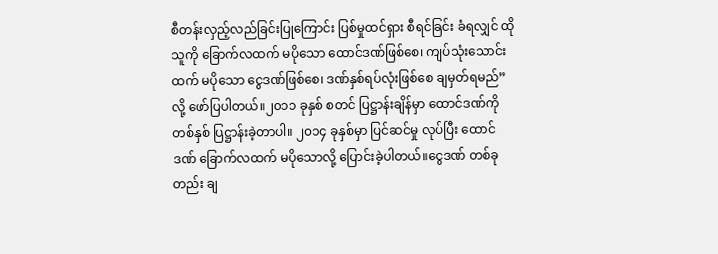စီတန်းလှည့်လည်ခြင်းပြုကြောင်း ပြစ်မှုထင်ရှား စီရင်ခြင်း ခံရလျှင် ထိုသူကို ခြောက်လထက် မပိုသော ထောင်ဒဏ်ဖြစ်စေ၊ ကျပ်သုံးသောင်းထက် မပိုသော ငွေဒဏ်ဖြစ်စေ၊ ဒဏ်နှစ်ရပ်လုံးဖြစ်စေ ချမှတ်ရမည်” လို့ ဖော်ပြပါတယ်။၂၀၁၁ ခုနှစ် စတင် ပြဋ္ဌာန်းချိန်မှာ ထောင်ဒဏ်ကို တစ်နှစ် ပြဋ္ဌာန်းခဲ့တာပါ။ ၂၀၁၄ ခုနှစ်မှာ ပြင်ဆင်မှု လုပ်ပြီး ထောင်ဒဏ် ခြောက်လထက် မပိုသောလို့ ပြောင်းခဲ့ပါတယ်။ငွေဒဏ် တစ်ခုတည်း ချ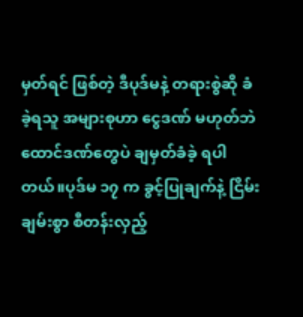မှတ်ရင် ဖြစ်တဲ့ ဒီပုဒ်မနဲ့ တရားစွဲဆို ခံခဲ့ရသူ အများစုဟာ ငွေဒဏ် မဟုတ်ဘဲ ထောင်ဒဏ်တွေပဲ ချမှတ်ခံခဲ့ ရပါတယ်။ပုဒ်မ ၁၇ က ခွင့်ပြုချက်နဲ့ ငြိမ်းချမ်းစွာ စီတန်းလှည့်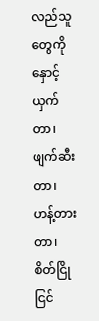လည်သူတွေကို နှောင့်ယှက်တာ၊ ဖျက်ဆီးတာ၊ ဟန့်တားတာ၊ စိတ်ငြိုငြင်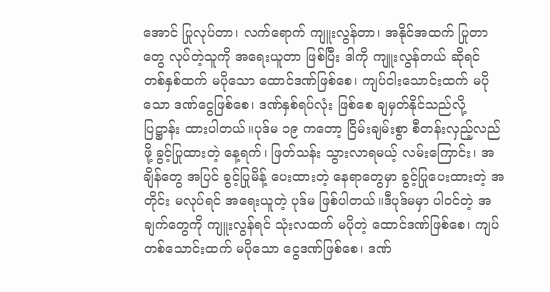အောင် ပြုလုပ်တာ၊ လက်ရောက် ကျူးလွန်တာ၊ အနိုင်အထက် ပြုတာတွေ လုပ်တဲ့သူကို အရေးယူတာ ဖြစ်ပြီး ဒါကို ကျူးလွန်တယ် ဆိုရင် တစ်နှစ်ထက် မပိုသော ထောင်ဒဏ်ဖြစ်စေ၊ ကျပ်ငါးသောင်းထက် မပိုသော ဒဏ်ငွေဖြစ်စေ၊ ဒဏ်နှစ်ရပ်လုံး ဖြစ်စေ ချမှတ်နိုင်သည်လို့ ပြဋ္ဌာန်း ထားပါတယ်။ပုဒ်မ ၁၉ ကတော့ ငြိမ်းချမ်းစွာ စီတန်းလှည့်လည်ဖို့ ခွင့်ပြုထားတဲ့ နေ့ရက်၊ ဖြတ်သန်း သွားလာရမယ့် လမ်းကြောင်း၊ အချိန်တွေ အပြင် ခွင့်ပြုမိန့် ပေးထားတဲ့ နေရာတွေမှာ ခွင့်ပြုပေးထားတဲ့ အတိုင်း မလုပ်ရင် အရေးယူတဲ့ ပုဒ်မ ဖြစ်ပါတယ်။ဒီပုဒ်မမှာ ပါဝင်တဲ့ အချက်တွေကို ကျူးလွန်ရင် သုံးလထက် မပိုတဲ့ ထောင်ဒဏ်ဖြစ်စေ၊ ကျပ်တစ်သောင်းထက် မပိုသော ငွေဒဏ်ဖြစ်စေ၊ ဒဏ်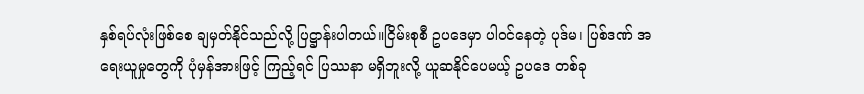နှစ်ရပ်လုံးဖြစ်စေ ချမှတ်နိုင်သည်လို့ ပြဋ္ဌာန်းပါတယ်။ငြိမ်းစုစီ ဥပဒေမှာ ပါဝင်နေတဲ့ ပုဒ်မ၊ ပြစ်ဒဏ် အရေးယူမှုတွေကို ပုံမှန်အားဖြင့် ကြည့်ရင် ပြဿနာ မရှိဘူးလို့ ယူဆနိုင်ပေမယ့် ဥပဒေ တစ်ခု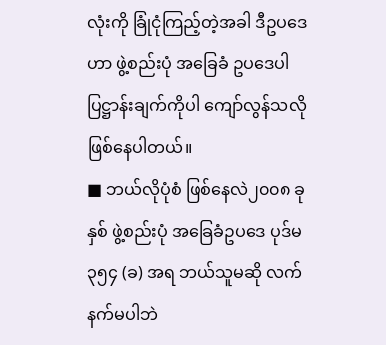လုံးကို ခြုံငုံကြည့်တဲ့အခါ ဒီဥပဒေဟာ ဖွဲ့စည်းပုံ အခြေခံ ဥပဒေပါ ပြဋ္ဌာန်းချက်ကိုပါ ကျော်လွန်သလို ဖြစ်နေပါတယ်။
■ ဘယ်လိုပုံစံ ဖြစ်နေလဲ၂၀၀၈ ခုနှစ် ဖွဲ့စည်းပုံ အခြေခံဥပဒေ ပုဒ်မ ၃၅၄ (ခ) အရ ဘယ်သူမဆို လက်နက်မပါဘဲ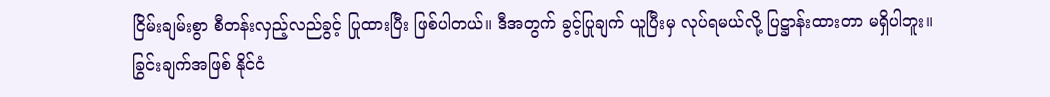ငြိမ်းချမ်းစွာ စီတန်းလှည့်လည်ခွင့် ပြုထားပြီး ဖြစ်ပါတယ်။ ဒီအတွက် ခွင့်ပြုချက် ယူပြီးမှ လုပ်ရမယ်လို့ ပြဋ္ဌာန်းထားတာ မရှိပါဘူး။ ခြွင်းချက်အဖြစ် နိုင်ငံ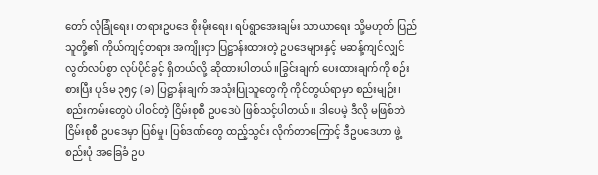တော် လုံခြုံရေး၊ တရားဥပဒေ စိုးမိုးရေး၊ ရပ်ရွာအေးချမ်း သာယာရေး သို့မဟုတ် ပြည်သူတို့၏ ကိုယ်ကျင့်တရား အကျိုးငှာ ပြဋ္ဌာန်းထားတဲ့ ဥပဒေများနှင့် မဆန့်ကျင်လျှင် လွတ်လပ်စွာ လုပ်ပိုင်ခွင့် ရှိတယ်လို့ ဆိုထားပါတယ်။ခြွင်းချက် ပေးထားချက်ကို စဉ်းစားပြီး ပုဒ်မ ၃၅၄ (ခ) ပြဋ္ဌာန်းချက် အသုံးပြုသူတွေကို ကိုင်တွယ်ရာမှာ စည်းမျဉ်း၊ စည်းကမ်းတွေပဲ ပါဝင်တဲ့ ငြိမ်းစုစီ ဥပဒေပဲ ဖြစ်သင့်ပါတယ်။ ဒါပေမဲ့ ဒီလို မဖြစ်ဘဲ ငြိမ်းစုစီ ဥပဒေမှာ ပြစ်မှု၊ ပြစ်ဒဏ်တွေ ထည့်သွင်း လိုက်တာကြောင့် ဒီဥပဒေဟာ ဖွဲ့စည်းပုံ အခြေခံ ဥပ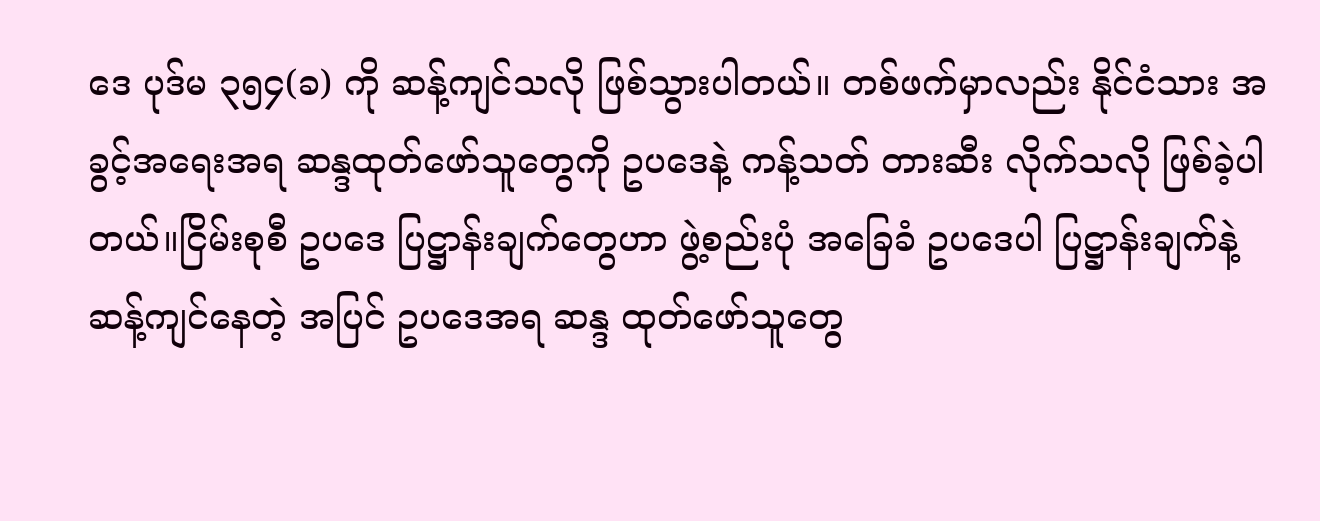ဒေ ပုဒ်မ ၃၅၄(ခ) ကို ဆန့်ကျင်သလို ဖြစ်သွားပါတယ်။ တစ်ဖက်မှာလည်း နိုင်ငံသား အခွင့်အရေးအရ ဆန္ဒထုတ်ဖော်သူတွေကို ဥပဒေနဲ့ ကန့်သတ် တားဆီး လိုက်သလို ဖြစ်ခဲ့ပါတယ်။ငြိမ်းစုစီ ဥပဒေ ပြဋ္ဌာန်းချက်တွေဟာ ဖွဲ့စည်းပုံ အခြေခံ ဥပဒေပါ ပြဋ္ဌာန်းချက်နဲ့ ဆန့်ကျင်နေတဲ့ အပြင် ဥပဒေအရ ဆန္ဒ ထုတ်ဖော်သူတွေ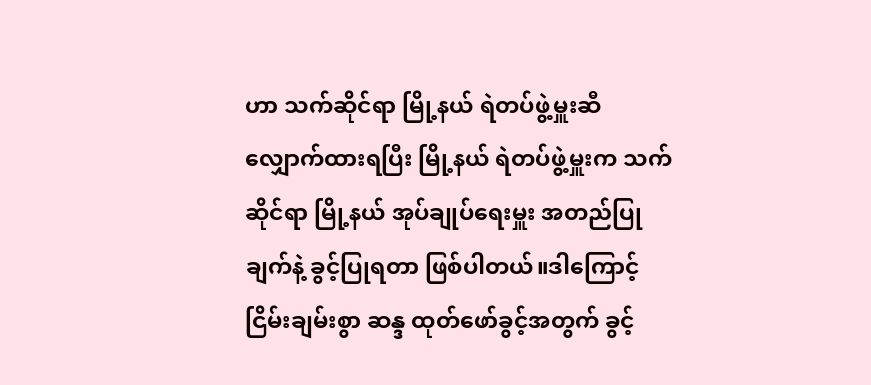ဟာ သက်ဆိုင်ရာ မြို့နယ် ရဲတပ်ဖွဲ့မှူးဆီ လျှောက်ထားရပြီး မြို့နယ် ရဲတပ်ဖွဲ့မှူးက သက်ဆိုင်ရာ မြို့နယ် အုပ်ချုပ်ရေးမှူး အတည်ပြုချက်နဲ့ ခွင့်ပြုရတာ ဖြစ်ပါတယ်။ဒါကြောင့် ငြိမ်းချမ်းစွာ ဆန္ဒ ထုတ်ဖော်ခွင့်အတွက် ခွင့်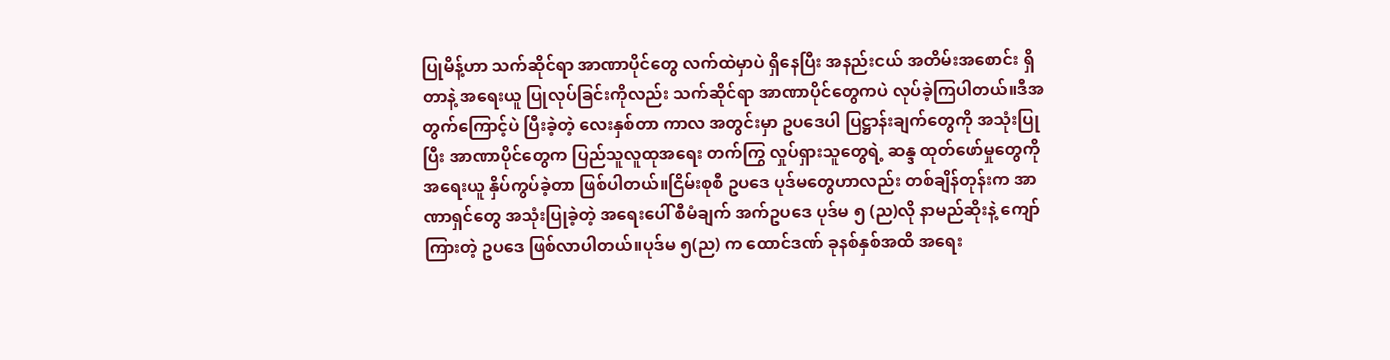ပြုမိန့်ဟာ သက်ဆိုင်ရာ အာဏာပိုင်တွေ လက်ထဲမှာပဲ ရှိနေပြီး အနည်းငယ် အတိမ်းအစောင်း ရှိတာနဲ့ အရေးယူ ပြုလုပ်ခြင်းကိုလည်း သက်ဆိုင်ရာ အာဏာပိုင်တွေကပဲ လုပ်ခဲ့ကြပါတယ်။ဒီအတွက်ကြောင့်ပဲ ပြီးခဲ့တဲ့ လေးနှစ်တာ ကာလ အတွင်းမှာ ဥပဒေပါ ပြဋ္ဌာန်းချက်တွေကို အသုံးပြုပြီး အာဏာပိုင်တွေက ပြည်သူလူထုအရေး တက်ကြွ လှုပ်ရှားသူတွေရဲ့ ဆန္ဒ ထုတ်ဖော်မှုတွေကို အရေးယူ နှိပ်ကွပ်ခဲ့တာ ဖြစ်ပါတယ်။ငြိမ်းစုစီ ဥပဒေ ပုဒ်မတွေဟာလည်း တစ်ချိန်တုန်းက အာဏာရှင်တွေ အသုံးပြုခဲ့တဲ့ အရေးပေါ် စီမံချက် အက်ဥပဒေ ပုဒ်မ ၅ (ည)လို နာမည်ဆိုးနဲ့ ကျော်ကြားတဲ့ ဥပဒေ ဖြစ်လာပါတယ်။ပုဒ်မ ၅(ည) က ထောင်ဒဏ် ခုနစ်နှစ်အထိ အရေး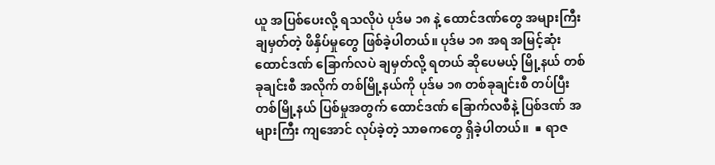ယူ အပြစ်ပေးလို့ ရသလိုပဲ ပုဒ်မ ၁၈ နဲ့ ထောင်ဒဏ်တွေ အများကြီး ချမှတ်တဲ့ ဖိနှိပ်မှုတွေ ဖြစ်ခဲ့ပါတယ်။ ပုဒ်မ ၁၈ အရ အမြင့်ဆုံး ထောင်ဒဏ် ခြောက်လပဲ ချမှတ်လို့ ရတယ် ဆိုပေမယ့် မြို့နယ် တစ်ခုချင်းစီ အလိုက် တစ်မြို့နယ်ကို ပုဒ်မ ၁၈ တစ်ခုချင်းစီ တပ်ပြီး တစ်မြို့နယ် ပြစ်မှုအတွက် ထောင်ဒဏ် ခြောက်လစီနဲ့ ပြစ်ဒဏ် အများကြီး ကျအောင် လုပ်ခဲ့တဲ့ သာဓကတွေ ရှိခဲ့ပါတယ်။  ■ ရာဇ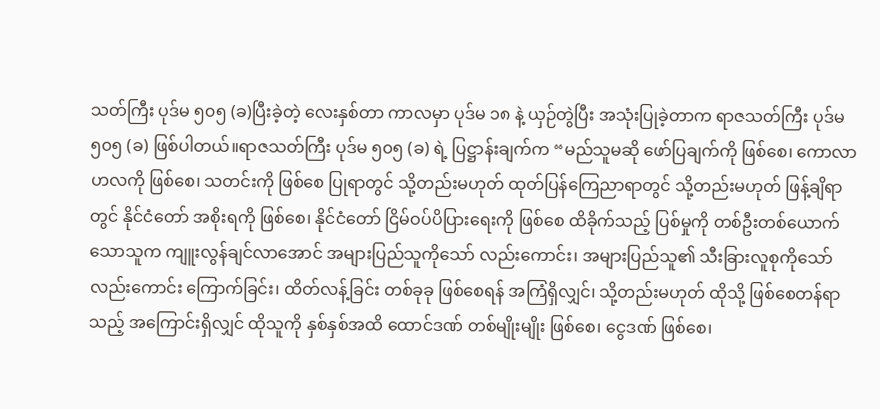သတ်ကြီး ပုဒ်မ ၅၀၅ (ခ)ပြီးခဲ့တဲ့ လေးနှစ်တာ ကာလမှာ ပုဒ်မ ၁၈ နဲ့ ယှဉ်တွဲပြီး အသုံးပြုခဲ့တာက ရာဇသတ်ကြီး ပုဒ်မ ၅၀၅ (ခ) ဖြစ်ပါတယ်။ရာဇသတ်ကြီး ပုဒ်မ ၅၀၅ (ခ) ရဲ့ ပြဋ္ဌာန်းချက်က “မည်သူမဆို ဖော်ပြချက်ကို ဖြစ်စေ၊ ကောလာဟလကို ဖြစ်စေ၊ သတင်းကို ဖြစ်စေ ပြုရာတွင် သို့တည်းမဟုတ် ထုတ်ပြန်ကြေညာရာတွင် သို့တည်းမဟုတ် ဖြန့်ချိရာတွင် နိုင်ငံတော် အစိုးရကို ဖြစ်စေ၊ နိုင်ငံတော် ငြိမ်ဝပ်ပိပြားရေးကို ဖြစ်စေ ထိခိုက်သည့် ပြစ်မှုကို တစ်ဦးတစ်ယောက်သောသူက ကျူးလွန်ချင်လာအောင် အများပြည်သူကိုသော် လည်းကောင်း၊ အများပြည်သူ၏ သီးခြားလူစုကိုသော် လည်းကောင်း ကြောက်ခြင်း၊ ထိတ်လန့်ခြင်း တစ်ခုခု ဖြစ်စေရန် အကြံရှိလျှင်၊ သို့တည်းမဟုတ် ထိုသို့ ဖြစ်စေတန်ရာသည့် အကြောင်းရှိလျှင် ထိုသူကို နှစ်နှစ်အထိ ထောင်ဒဏ် တစ်မျိုးမျိုး ဖြစ်စေ၊ ငွေဒဏ် ဖြစ်စေ၊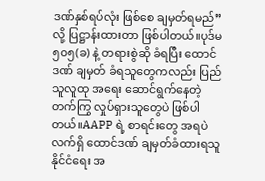ဒဏ်နှစ်ရပ်လုံး ဖြစ်စေ ချမှတ်ရမည်” လို့ ပြဋ္ဌာန်းထားတာ ဖြစ်ပါတယ်။ပုဒ်မ ၅၀၅(ခ) နဲ့ တရားစွဲဆို ခံရပြီး ထောင်ဒဏ် ချမှတ် ခံရသူတွေကလည်း ပြည်သူလူထု အရေး ဆောင်ရွက်နေတဲ့ တက်ကြွ လှုပ်ရှားသူတွေပဲ ဖြစ်ပါတယ်။AAPP ရဲ့ စာရင်းတွေ အရပဲ လက်ရှိ ထောင်ဒဏ် ချမှတ်ခံထားရသူ နိုင်ငံရေး အ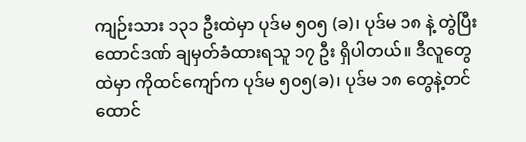ကျဉ်းသား ၁၃၁ ဦးထဲမှာ ပုဒ်မ ၅၀၅ (ခ)၊ ပုဒ်မ ၁၈ နဲ့ တွဲပြီး ထောင်ဒဏ် ချမှတ်ခံထားရသူ ၁၇ ဦး ရှိပါတယ်။ ဒီလူတွေ ထဲမှာ ကိုထင်ကျော်က ပုဒ်မ ၅၀၅(ခ)၊ ပုဒ်မ ၁၈ တွေနဲ့တင် ထောင်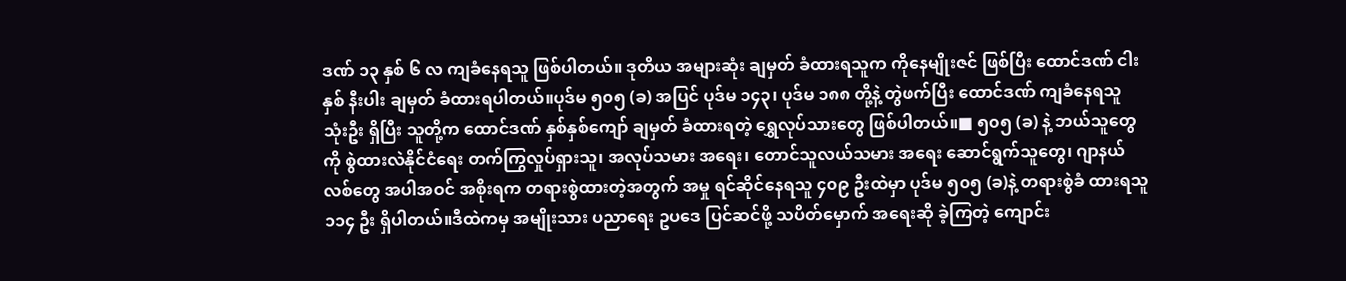ဒဏ် ၁၃ နှစ် ၆ လ ကျခံနေရသူ ဖြစ်ပါတယ်။ ဒုတိယ အများဆုံး ချမှတ် ခံထားရသူက ကိုနေမျိုးဇင် ဖြစ်ပြီး ထောင်ဒဏ် ငါးနှစ် နီးပါး ချမှတ် ခံထားရပါတယ်။ပုဒ်မ ၅၀၅ (ခ) အပြင် ပုဒ်မ ၁၄၃၊ ပုဒ်မ ၁၈၈ တို့နဲ့ တွဲဖက်ပြီး ထောင်ဒဏ် ကျခံနေရသူ သုံးဦး ရှိပြီး သူတို့က ထောင်ဒဏ် နှစ်နှစ်ကျော် ချမှတ် ခံထားရတဲ့ ရွှေလုပ်သားတွေ ဖြစ်ပါတယ်။■ ၅၀၅ (ခ) နဲ့ ဘယ်သူတွေကို စွဲထားလဲနိုင်ငံရေး တက်ကြွလှုပ်ရှားသူ၊ အလုပ်သမား အရေး၊ တောင်သူလယ်သမား အရေး ဆောင်ရွက်သူတွေ၊ ဂျာနယ်လစ်တွေ အပါအဝင် အစိုးရက တရားစွဲထားတဲ့အတွက် အမှု ရင်ဆိုင်နေရသူ ၄၀၉ ဦးထဲမှာ ပုဒ်မ ၅၀၅ (ခ)နဲ့ တရားစွဲခံ ထားရသူ ၁၁၄ ဦး ရှိပါတယ်။ဒီထဲကမှ အမျိုးသား ပညာရေး ဥပဒေ ပြင်ဆင်ဖို့ သပိတ်မှောက် အရေးဆို ခဲ့ကြတဲ့ ကျောင်း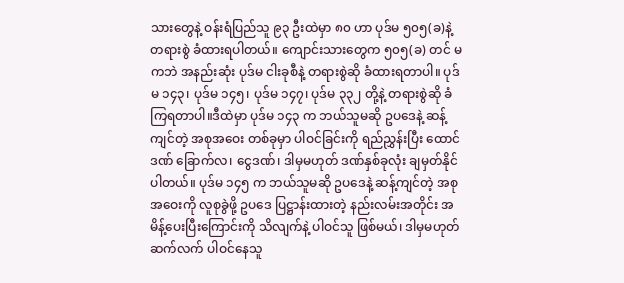သားတွေနဲ့ ဝန်းရံပြည်သူ ၉၃ ဦးထဲမှာ ၈၀ ဟာ ပုဒ်မ ၅၀၅(ခ)နဲ့ တရားစွဲ ခံထားရပါတယ်။ ကျောင်းသားတွေက ၅၀၅(ခ) တင် မကဘဲ အနည်းဆုံး ပုဒ်မ ငါးခုစီနဲ့ တရားစွဲဆို ခံထားရတာပါ။ ပုဒ်မ ၁၄၃၊ ပုဒ်မ ၁၄၅၊ ပုဒ်မ ၁၄၇၊ ပုဒ်မ ၃၃၂ တို့နဲ့ တရားစွဲဆို ခံကြရတာပါ။ဒီထဲမှာ ပုဒ်မ ၁၄၃ က ဘယ်သူမဆို ဥပဒေနဲ့ ဆန့်ကျင်တဲ့ အစုအဝေး တစ်ခုမှာ ပါဝင်ခြင်းကို ရည်ညွှန်းပြီး ထောင်ဒဏ် ခြောက်လ၊ ငွေဒဏ်၊ ဒါမှမဟုတ် ဒဏ်နှစ်ခုလုံး ချမှတ်နိုင်ပါတယ်။ ပုဒ်မ ၁၄၅ က ဘယ်သူမဆို ဥပဒေနဲ့ ဆန့်ကျင်တဲ့ အစုအဝေးကို လူစုခွဲဖို့ ဥပဒေ ပြဋ္ဌာန်းထားတဲ့ နည်းလမ်းအတိုင်း အမိန့်ပေးပြီးကြောင်းကို သိလျက်နဲ့ ပါဝင်သူ ဖြစ်မယ်၊ ဒါမှမဟုတ် ဆက်လက် ပါဝင်နေသူ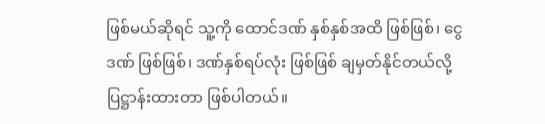ဖြစ်မယ်ဆိုရင် သူ့ကို ထောင်ဒဏ် နှစ်နှစ်အထိ ဖြစ်ဖြစ်၊ ငွေဒဏ် ဖြစ်ဖြစ်၊ ဒဏ်နှစ်ရပ်လုံး ဖြစ်ဖြစ် ချမှတ်နိုင်တယ်လို့ ပြဋ္ဌာန်းထားတာ ဖြစ်ပါတယ်။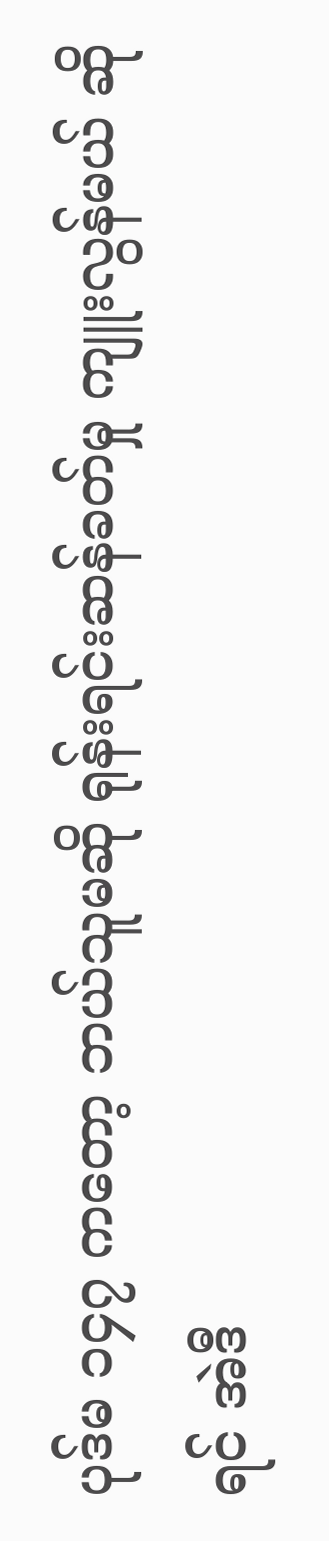ပုဒ်မ ၁၄၇ ကတော့ ဘယ်သူမဆို ရုန်းရင်းဆန်ခတ်မှု ကျူးလွန်မယ် ဆိုရင် အဲဒီ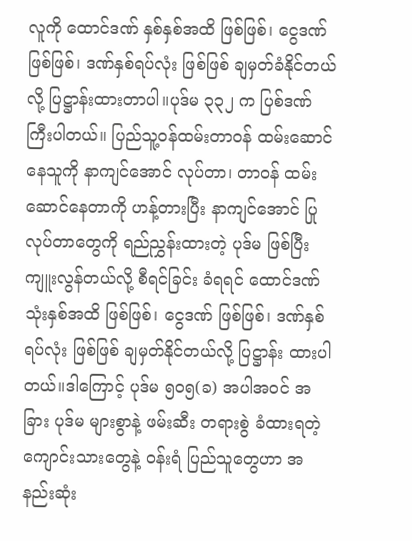လူကို ထောင်ဒဏ် နှစ်နှစ်အထိ ဖြစ်ဖြစ်၊ ငွေဒဏ် ဖြစ်ဖြစ်၊ ဒဏ်နှစ်ရပ်လုံး ဖြစ်ဖြစ် ချမှတ်ခံနိုင်တယ်လို့ ပြဋ္ဌာန်းထားတာပါ။ပုဒ်မ ၃၃၂ က ပြစ်ဒဏ် ကြီးပါတယ်။ ပြည်သူ့ဝန်ထမ်းတာဝန် ထမ်းဆောင်နေသူကို နာကျင်အောင် လုပ်တာ၊ တာဝန် ထမ်းဆောင်နေတာကို ဟန့်တားပြီး နာကျင်အောင် ပြုလုပ်တာတွေကို ရည်ညွှန်းထားတဲ့ ပုဒ်မ ဖြစ်ပြီး ကျူးလွန်တယ်လို့ စီရင်ခြင်း ခံရရင် ထောင်ဒဏ် သုံးနှစ်အထိ ဖြစ်ဖြစ်၊ ငွေဒဏ် ဖြစ်ဖြစ်၊ ဒဏ်နှစ်ရပ်လုံး ဖြစ်ဖြစ် ချမှတ်နိုင်တယ်လို့ ပြဋ္ဌာန်း ထားပါတယ်။ဒါကြောင့် ပုဒ်မ ၅၀၅(ခ) အပါအဝင် အခြား ပုဒ်မ များစွာနဲ့ ဖမ်းဆီး တရားစွဲ ခံထားရတဲ့ ကျောင်းသားတွေနဲ့ ဝန်းရံ ပြည်သူတွေဟာ အနည်းဆုံး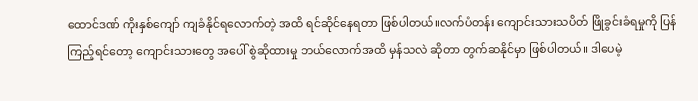ထောင်ဒဏ် ကိုးနှစ်ကျော် ကျခံနိုင်ရလောက်တဲ့ အထိ ရင်ဆိုင်နေရတာ ဖြစ်ပါတယ်။လက်ပံတန်း ကျောင်းသားသပိတ် ဖြိုခွင်းခံရမှုကို ပြန်ကြည့်ရင်တော့ ကျောင်းသားတွေ အပေါ် စွဲဆိုထားမှု ဘယ်လောက်အထိ မှန်သလဲ ဆိုတာ တွက်ဆနိုင်မှာ ဖြစ်ပါတယ်။ ဒါပေမဲ့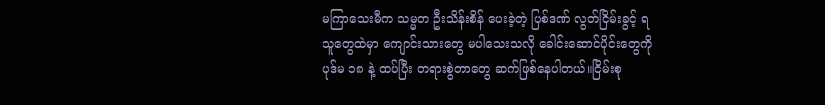မကြာသေးမီက သမ္မတ ဦးသိန်းစိန် ပေးခဲ့တဲ့ ပြစ်ဒဏ် လွတ်ငြိမ်းခွင့် ရသူတွေထဲမှာ ကျောင်းသားတွေ မပါသေးသလို ခေါင်းဆောင်ပိုင်းတွေကို ပုဒ်မ ၁၈ နဲ့ ထပ်ပြီး တရားစွဲတာတွေ ဆက်ဖြစ်နေပါတယ်။ငြိမ်းစု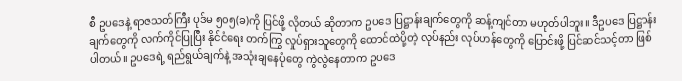စီ ဥပဒေနဲ့ ရာဇသတ်ကြီး ပုဒ်မ ၅၀၅(ခ)ကို ပြင်ဖို့ လိုတယ် ဆိုတာက ဥပဒေ ပြဋ္ဌာန်းချက်တွေကို ဆန့်ကျင်တာ မဟုတ်ပါဘူး။ ဒီဥပဒေ ပြဋ္ဌာန်းချက်တွေကို လက်ကိုင်ပြုပြီး နိုင်ငံရေး တက်ကြွ လှုပ်ရှားသူတွေကို ထောင်ထဲပို့တဲ့ လုပ်နည်း လုပ်ဟန်တွေကို ပြောင်းဖို့ ပြင်ဆင်သင့်တာ ဖြစ်ပါတယ်။ ဥပဒေရဲ့ ရည်ရွယ်ချက်နဲ့ အသုံးချနေပုံတွေ ကွဲလွဲနေတာက ဥပဒေ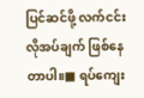ပြင်ဆင်ဖို့ လက်ငင်း လိုအပ်ချက် ဖြစ်နေတာပါ။■ ရပ်ကျေး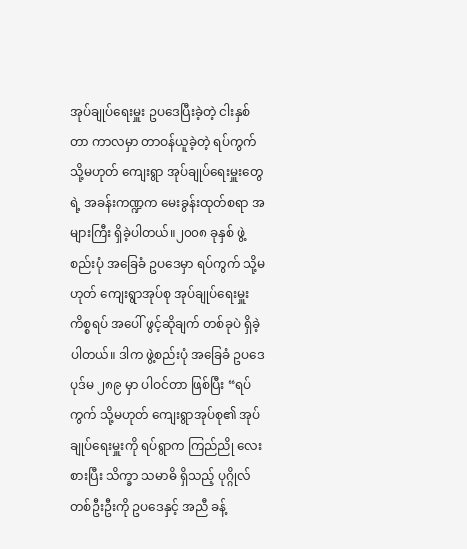အုပ်ချုပ်ရေးမှူး ဥပဒေပြီးခဲ့တဲ့ ငါးနှစ်တာ ကာလမှာ တာဝန်ယူခဲ့တဲ့ ရပ်ကွက် သို့မဟုတ် ကျေးရွာ အုပ်ချုပ်ရေးမှူးတွေရဲ့ အခန်းကဏ္ဍက မေးခွန်းထုတ်စရာ အများကြီး ရှိခဲ့ပါတယ်။၂၀၀၈ ခုနှစ် ဖွဲ့စည်းပုံ အခြေခံ ဥပဒေမှာ ရပ်ကွက် သို့မဟုတ် ကျေးရွာအုပ်စု အုပ်ချုပ်ရေးမှူး ကိစ္စရပ် အပေါ် ဖွင့်ဆိုချက် တစ်ခုပဲ ရှိခဲ့ပါတယ်။ ဒါက ဖွဲ့စည်းပုံ အခြေခံ ဥပဒေ ပုဒ်မ ၂၈၉ မှာ ပါဝင်တာ ဖြစ်ပြီး “ရပ်ကွက် သို့မဟုတ် ကျေးရွာအုပ်စု၏ အုပ်ချုပ်ရေးမှူးကို ရပ်ရွာက ကြည်ညို လေးစားပြီး သိက္ခာ သမာဓိ ရှိသည့် ပုဂ္ဂိုလ် တစ်ဦးဦးကို ဥပဒေနှင့် အညီ ခန့်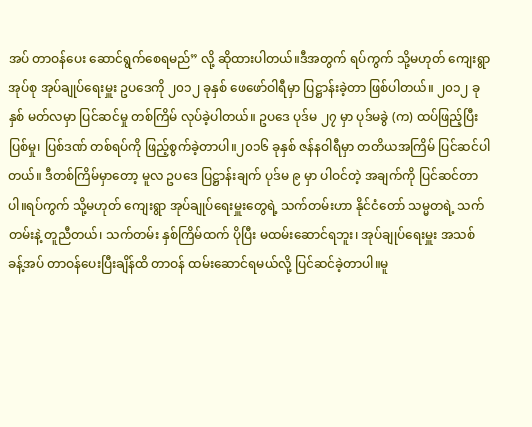အပ် တာဝန်ပေး ဆောင်ရွက်စေရမည်” လို့ ဆိုထားပါတယ်။ဒီအတွက် ရပ်ကွက် သို့မဟုတ် ကျေးရွာ အုပ်စု အုပ်ချုပ်ရေးမှူး ဥပဒေကို ၂၀၁၂ ခုနှစ် ဖေဖော်ဝါရီမှာ ပြဋ္ဌာန်းခဲ့တာ ဖြစ်ပါတယ်။ ၂၀၁၂ ခုနှစ် မတ်လမှာ ပြင်ဆင်မှု တစ်ကြိမ် လုပ်ခဲ့ပါတယ်။ ဥပဒေ ပုဒ်မ ၂၇ မှာ ပုဒ်မခွဲ (က) ထပ်ဖြည့်ပြီး ပြစ်မှု၊ ပြစ်ဒဏ် တစ်ရပ်ကို ဖြည့်စွက်ခဲ့တာပါ။၂၀၁၆ ခုနှစ် ဇန်နဝါရီမှာ တတိယအကြိမ် ပြင်ဆင်ပါတယ်။ ဒီတစ်ကြိမ်မှာတော့ မူလ ဥပဒေ ပြဋ္ဌာန်းချက် ပုဒ်မ ၉ မှာ ပါဝင်တဲ့ အချက်ကို ပြင်ဆင်တာပါ။ရပ်ကွက် သို့မဟုတ် ကျေးရွာ အုပ်ချုပ်ရေးမှူးတွေရဲ့ သက်တမ်းဟာ နိုင်ငံတော် သမ္မတရဲ့ သက်တမ်းနဲ့ တူညီတယ်၊ သက်တမ်း နှစ်ကြိမ်ထက် ပိုပြီး မထမ်းဆောင်ရဘူး၊ အုပ်ချုပ်ရေးမှူး အသစ် ခန့်အပ် တာဝန်ပေးပြီးချိန်ထိ တာဝန် ထမ်းဆောင်ရမယ်လို့ ပြင်ဆင်ခဲ့တာပါ။မူ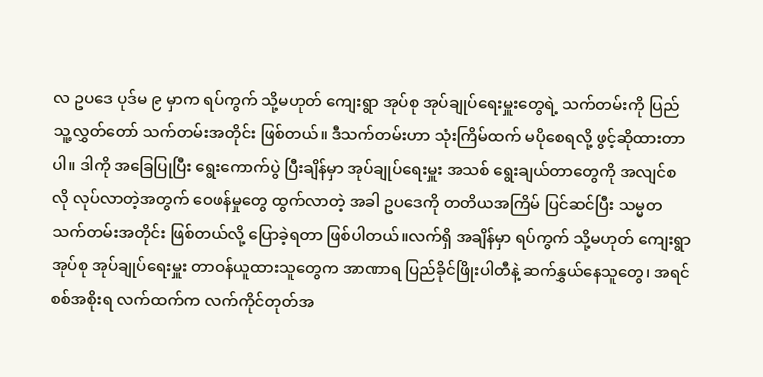လ ဥပဒေ ပုဒ်မ ၉ မှာက ရပ်ကွက် သို့မဟုတ် ကျေးရွာ အုပ်စု အုပ်ချုပ်ရေးမှူးတွေရဲ့ သက်တမ်းကို ပြည်သူ့လွှတ်တော် သက်တမ်းအတိုင်း ဖြစ်တယ်။ ဒီသက်တမ်းဟာ သုံးကြိမ်ထက် မပိုစေရလို့ ဖွင့်ဆိုထားတာပါ။ ဒါကို အခြေပြုပြီး ရွေးကောက်ပွဲ ပြီးချိန်မှာ အုပ်ချုပ်ရေးမှူး အသစ် ရွေးချယ်တာတွေကို အလျင်စလို လုပ်လာတဲ့အတွက် ဝေဖန်မှုတွေ ထွက်လာတဲ့ အခါ ဥပဒေကို တတိယအကြိမ် ပြင်ဆင်ပြီး သမ္မတ သက်တမ်းအတိုင်း ဖြစ်တယ်လို့ ပြောခဲ့ရတာ ဖြစ်ပါတယ်။လက်ရှိ အချိန်မှာ ရပ်ကွက် သို့မဟုတ် ကျေးရွာ အုပ်စု အုပ်ချုပ်ရေးမှူး တာဝန်ယူထားသူတွေက အာဏာရ ပြည်ခိုင်ဖြိုးပါတီနဲ့ ဆက်နွှယ်နေသူတွေ၊ အရင် စစ်အစိုးရ လက်ထက်က လက်ကိုင်တုတ်အ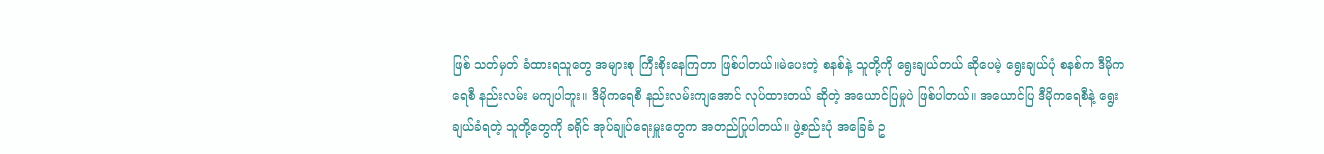ဖြစ် သတ်မှတ် ခံထားရသူတွေ အများစု ကြီးစိုးနေကြတာ ဖြစ်ပါတယ်။မဲပေးတဲ့ စနစ်နဲ့ သူတို့ကို ရွေးချယ်တယ် ဆိုပေမဲ့ ရွေးချယ်ပုံ စနစ်က ဒီမိုကရေစီ နည်းလမ်း မကျပါဘူး။ ဒီမိုကရေစီ နည်းလမ်းကျအောင် လုပ်ထားတယ် ဆိုတဲ့ အယောင်ပြမှုပဲ ဖြစ်ပါတယ်။ အယောင်ပြ ဒီမိုကရေစီနဲ့ ရွေးချယ်ခံရတဲ့ သူတို့တွေကို ခရိုင် အုပ်ချုပ်ရေးမှူးတွေက အတည်ပြုပါတယ်။ ဖွဲ့စည်းပုံ အခြေခံ ဥ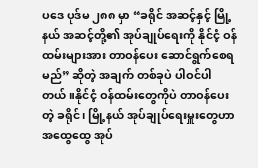ပဒေ ပုဒ်မ ၂၈၈ မှာ “ခရိုင် အဆင့်နှင့် မြို့နယ် အဆင့်တို့၏ အုပ်ချုပ်ရေးကို နိုင်ငံ့ ဝန်ထမ်းများအား တာဝန်ပေး ဆောင်ရွက်စေရမည်” ဆိုတဲ့ အချက် တစ်ခုပဲ ပါဝင်ပါတယ်။နိုင်ငံ့ ဝန်ထမ်းတွေကိုပဲ တာဝန်ပေးတဲ့ ခရိုင်၊ မြို့နယ် အုပ်ချုပ်ရေးမှူးတွေဟာ အထွေထွေ အုပ်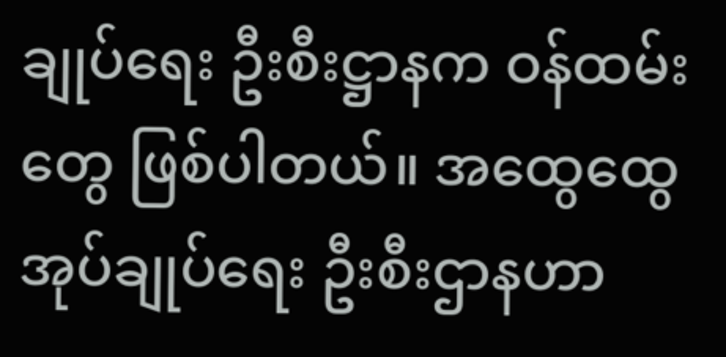ချုပ်ရေး ဦးစီးဋ္ဌာနက ဝန်ထမ်းတွေ ဖြစ်ပါတယ်။ အထွေထွေ အုပ်ချုပ်ရေး ဦးစီးဌာနဟာ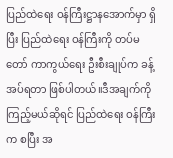ပြည်ထဲရေး ဝန်ကြီးဋ္ဌာနအောက်မှာ ရှိပြီး ပြည်ထဲရေး ဝန်ကြီးကို တပ်မတော် ကာကွယ်ရေး ဦးစီးချုပ်က ခန့်အပ်ရတာ ဖြစ်ပါတယ်။ဒီအချက်ကို ကြည့်မယ်ဆိုရင် ပြည်ထဲရေး ဝန်ကြီးက စပြီး အ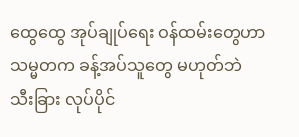ထွေထွေ အုပ်ချုပ်ရေး ဝန်ထမ်းတွေဟာ သမ္မတက ခန့်အပ်သူတွေ မဟုတ်ဘဲ သီးခြား လုပ်ပိုင်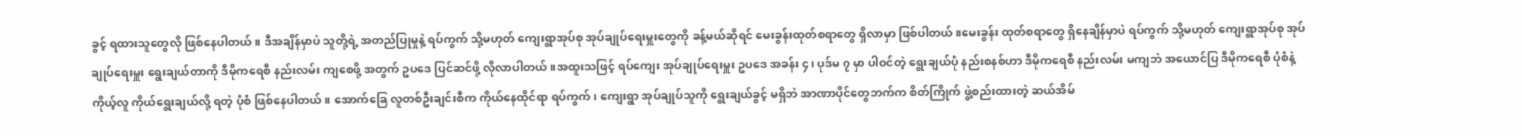ခွင့် ရထားသူတွေလို ဖြစ်နေပါတယ်။ ဒီအချိန်မှာပဲ သူတို့ရဲ့ အတည်ပြုမှုနဲ့ ရပ်ကွက် သို့မဟုတ် ကျေးရွာအုပ်စု အုပ်ချုပ်ရေးမှူးတွေကို ခန့်မယ်ဆိုရင် မေးခွန်းထုတ်စရာတွေ ရှိလာမှာ ဖြစ်ပါတယ်။မေးခွန်း ထုတ်စရာတွေ ရှိနေချိန်မှာပဲ ရပ်ကွက် သို့မဟုတ် ကျေးရွာအုပ်စု အုပ်ချုပ်ရေးမှူး ရွေးချယ်တာကို ဒီမိုကရေစီ နည်းလမ်း ကျစေဖို့ အတွက် ဥပဒေ ပြင်ဆင်ဖို့ လိုလာပါတယ်။အထူးသဖြင့် ရပ်ကျေး အုပ်ချုပ်ရေးမှူး ဥပဒေ အခန်း ၄၊ ပုဒ်မ ၇ မှာ ပါဝင်တဲ့ ရွေးချယ်ပုံ နည်းစနစ်ဟာ ဒီမိုကရေစီ နည်းလမ်း မကျဘဲ အယောင်ပြ ဒီမိုကရေစီ ပုံစံနဲ့ ကိုယ့်လူ ကိုယ်ရွေးချယ်လို့ ရတဲ့ ပုံစံ ဖြစ်နေပါတယ်။ အောက်ခြေ လူတစ်ဦးချင်းစီက ကိုယ်နေထိုင်ရာ ရပ်ကွက်၊ ကျေးရွာ အုပ်ချုပ်သူကို ရွေးချယ်ခွင့် မရှိဘဲ အာဏာပိုင်တွေဘက်က စိတ်ကြိုက် ဖွဲ့စည်းထားတဲ့ ဆယ်အိမ်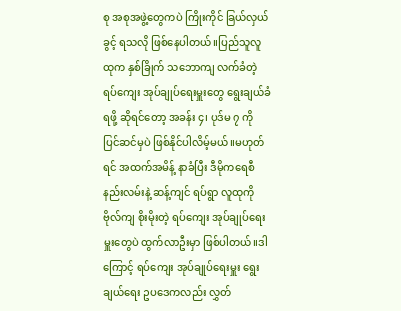စု အစုအဖွဲ့တွေကပဲ ကြိုးကိုင် ခြယ်လှယ်ခွင့် ရသလို ဖြစ်နေပါတယ်။ပြည်သူလူထုက နှစ်ခြိုက် သဘောကျ လက်ခံတဲ့ ရပ်ကျေး အုပ်ချုပ်ရေးမှူးတွေ ရွေးချယ်ခံရဖို့ ဆိုရင်တော့ အခန်း ၄၊ ပုဒ်မ ၇ ကို ပြင်ဆင်မှပဲ ဖြစ်နိုင်ပါလိမ့်မယ်။မဟုတ်ရင် အထက်အမိန့် နာခံပြီး ဒီမိုကရေစီ နည်းလမ်းနဲ့ ဆန့်ကျင် ရပ်ရွာ လူထုကို ဗိုလ်ကျ စိုးမိုးတဲ့ ရပ်ကျေး အုပ်ချုပ်ရေးမှူးတွေပဲ ထွက်လာဦးမှာ ဖြစ်ပါတယ်။ဒါကြောင့် ရပ်ကျေး အုပ်ချုပ်ရေးမှူး ရွေးချယ်ရေး ဥပဒေကလည်း လွှတ်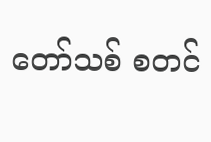တော်သစ် စတင်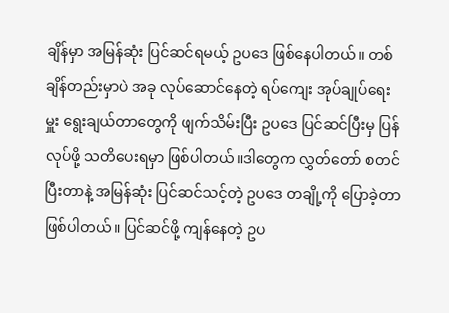ချိန်မှာ အမြန်ဆုံး ပြင်ဆင်ရမယ့် ဥပဒေ ဖြစ်နေပါတယ်။ တစ်ချိန်တည်းမှာပဲ အခု လုပ်ဆောင်နေတဲ့ ရပ်ကျေး အုပ်ချုပ်ရေးမှူး ရွေးချယ်တာတွေကို ဖျက်သိမ်းပြီး ဥပဒေ ပြင်ဆင်ပြီးမှ ပြန်လုပ်ဖို့ သတိပေးရမှာ ဖြစ်ပါတယ်။ဒါတွေက လွှတ်တော် စတင်ပြီးတာနဲ့ အမြန်ဆုံး ပြင်ဆင်သင့်တဲ့ ဥပဒေ တချို့ကို ပြောခဲ့တာ ဖြစ်ပါတယ်။ ပြင်ဆင်ဖို့ ကျန်နေတဲ့ ဥပ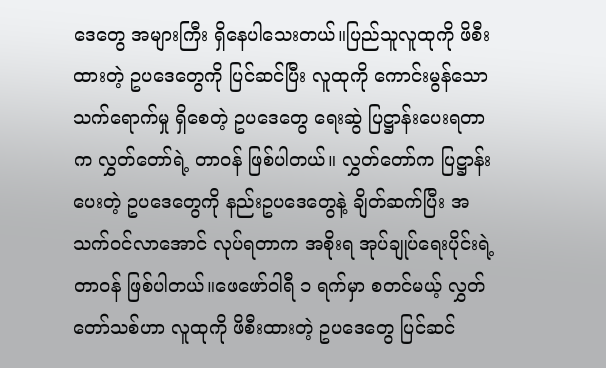ဒေတွေ အများကြီး ရှိနေပါသေးတယ်။ပြည်သူလူထုကို ဖိစီးထားတဲ့ ဥပဒေတွေကို ပြင်ဆင်ပြီး လူထုကို ကောင်းမွန်သော သက်ရောက်မှု ရှိစေတဲ့ ဥပဒေတွေ ရေးဆွဲ ပြဋ္ဌာန်းပေးရတာက လွှတ်တော်ရဲ့ တာဝန် ဖြစ်ပါတယ်။ လွှတ်တော်က ပြဋ္ဌာန်းပေးတဲ့ ဥပဒေတွေကို နည်းဥပဒေတွေနဲ့ ချိတ်ဆက်ပြီး အသက်ဝင်လာအောင် လုပ်ရတာက အစိုးရ အုပ်ချုပ်ရေးပိုင်းရဲ့ တာဝန် ဖြစ်ပါတယ်။ဖေဖော်ဝါရီ ၁ ရက်မှာ စတင်မယ့် လွှတ်တော်သစ်ဟာ လူထုကို ဖိစီးထားတဲ့ ဥပဒေတွေ ပြင်ဆင်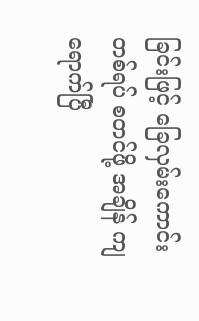ခြင်းဖြင့် ခြေလှမ်းကောင်းတစ်ရပ် စတင်ဖို့ အချိန် ကျရောက်ပြီ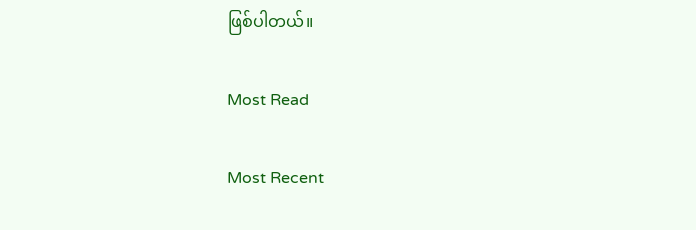ဖြစ်ပါတယ်။

Most Read

Most Recent